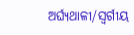ଅର୍ଘ୍ୟଥାଳୀ/ସ୍ୱର୍ଗୀୟ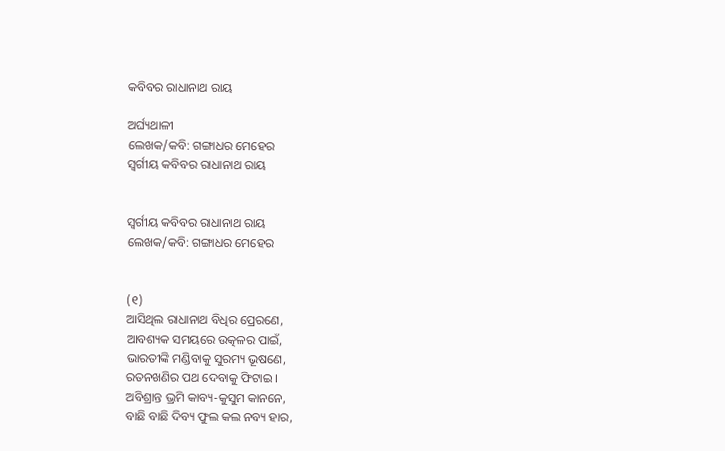କବିବର ରାଧାନାଥ ରାୟ

ଅର୍ଘ୍ୟଥାଳୀ
ଲେଖକ/କବି: ଗଙ୍ଗାଧର ମେହେର
ସ୍ୱର୍ଗୀୟ କବିବର ରାଧାନାଥ ରାୟ


ସ୍ୱର୍ଗୀୟ କବିବର ରାଧାନାଥ ରାୟ
ଲେଖକ/କବି: ଗଙ୍ଗାଧର ମେହେର


(୧)
ଆସିଥିଲ ରାଧାନାଥ ବିଧିର ପ୍ରେରଣେ,
ଆବଶ୍ୟକ ସମୟରେ ଉତ୍କଳର ପାଇଁ,
ଭାରତୀଙ୍କି ମଣ୍ଡିବାକୁ ସୁରମ୍ୟ ଭୂଷଣେ,
ରତନଖଣିର ପଥ ଦେବାକୁ ଫିଟାଇ ।
ଅବିଶ୍ରାନ୍ତ ଭ୍ରମି କାବ୍ୟ-କୁସୁମ କାନନେ,
ବାଛି ବାଛି ଦିବ୍ୟ ଫୁଲ କଲ ନବ୍ୟ ହାର,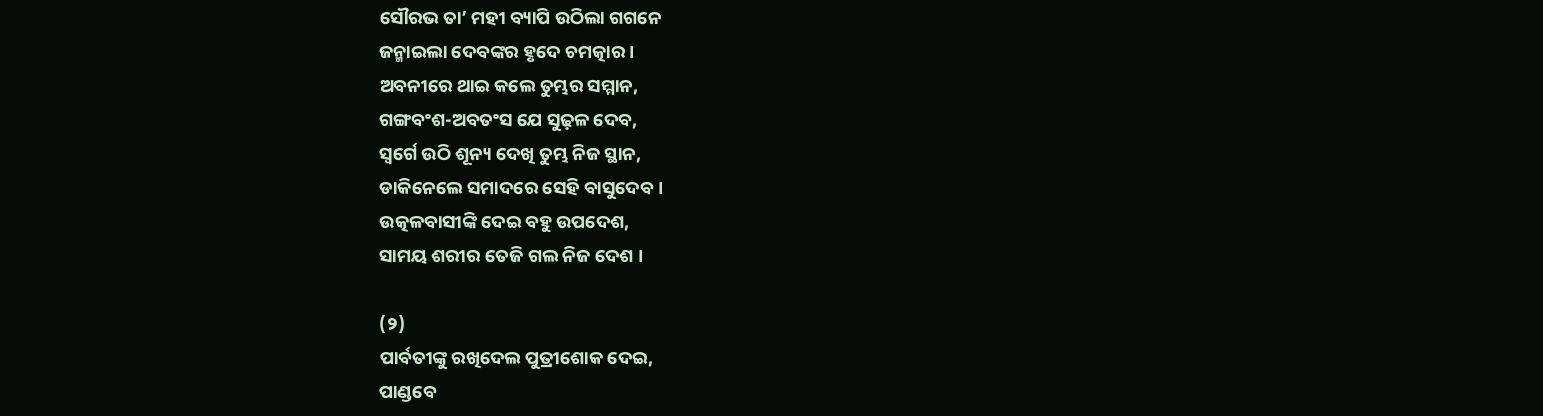ସୌରଭ ତା’ ମହୀ ବ୍ୟାପି ଉଠିଲା ଗଗନେ
ଜନ୍ମାଇଲା ଦେବଙ୍କର ହୃଦେ ଚମତ୍କାର ।
ଅବନୀରେ ଥାଇ କଲେ ତୁମ୍ଭର ସମ୍ମାନ,
ଗଙ୍ଗବଂଶ-ଅବତଂସ ଯେ ସୁଢ଼ଳ ଦେବ,
ସ୍ୱର୍ଗେ ଉଠି ଶୂନ୍ୟ ଦେଖି ତୁମ୍ଭ ନିଜ ସ୍ଥାନ,
ଡାକିନେଲେ ସମାଦରେ ସେହି ବାସୁଦେବ ।
ଉତ୍କଳବାସୀଙ୍କି ଦେଇ ବହୁ ଉପଦେଶ,
ସାମୟ ଶରୀର ତେଜି ଗଲ ନିଜ ଦେଶ ।

(୨)
ପାର୍ବତୀଙ୍କୁ ରଖିଦେଲ ପୁତ୍ରୀଶୋକ ଦେଇ,
ପାଣ୍ଡବେ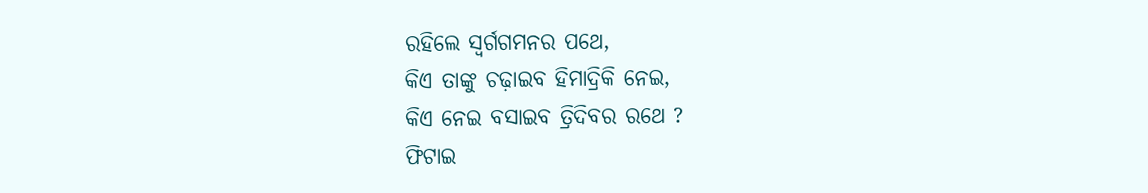ରହିଲେ ସ୍ୱର୍ଗଗମନର ପଥେ,
କିଏ ତାଙ୍କୁ ଚଢ଼ାଇବ ହିମାଦ୍ରିକି ନେଇ,
କିଏ ନେଇ ବସାଇବ ତ୍ରିଦିବର ରଥେ ?
ଫିଟାଇ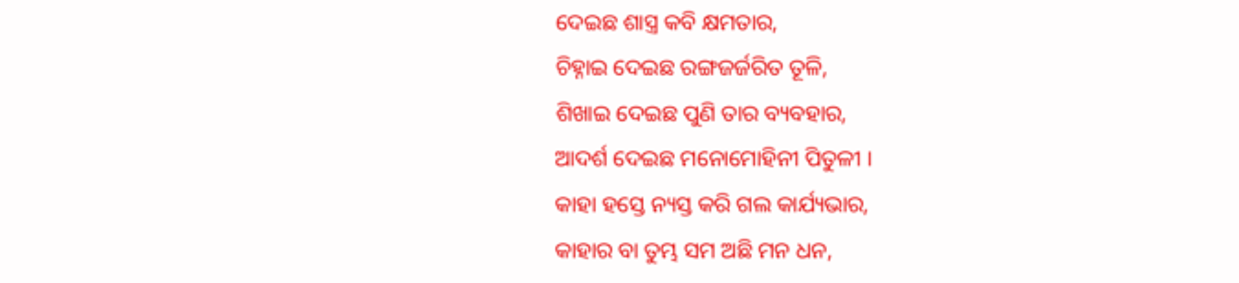ଦେଇଛ ଶାସ୍ତ୍ର କବି କ୍ଷମତାର,
ଚିହ୍ନାଇ ଦେଇଛ ରଙ୍ଗଜର୍ଜରିତ ତୂଳି,
ଶିଖାଇ ଦେଇଛ ପୁଣି ତାର ବ୍ୟବହାର,
ଆଦର୍ଶ ଦେଇଛ ମନୋମୋହିନୀ ପିତୁଳୀ ।
କାହା ହସ୍ତେ ନ୍ୟସ୍ତ କରି ଗଲ କାର୍ଯ୍ୟଭାର,
କାହାର ବା ତୁମ୍ଭ ସମ ଅଛି ମନ ଧନ,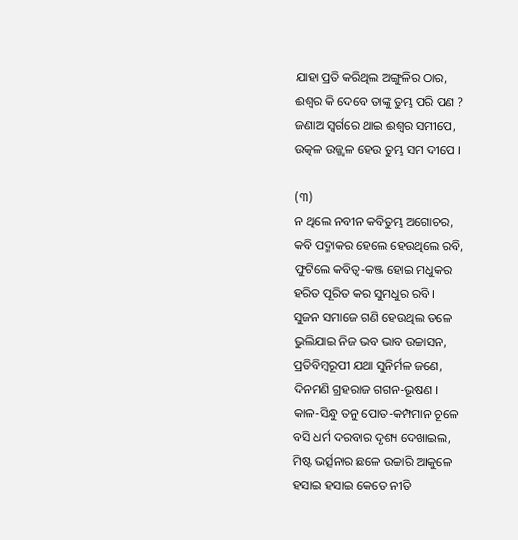ଯାହା ପ୍ରତି କରିଥିଲ ଅଙ୍ଗୁଳିର ଠାର,
ଈଶ୍ୱର କି ଦେବେ ତାଙ୍କୁ ତୁମ୍ଭ ପରି ପଣ ?
ଜଣାଅ ସ୍ୱର୍ଗରେ ଥାଇ ଈଶ୍ୱର ସମୀପେ,
ଉତ୍କଳ ଉଜ୍ଜ୍ୱଳ ହେଉ ତୁମ୍ଭ ସମ ଦୀପେ ।

(୩)
ନ ଥିଲେ ନବୀନ କବିତୁମ୍ଭ ଅଗୋଚର,
କବି ପଦ୍ମାକର ହେଲେ ହେଉଥିଲେ ରବି,
ଫୁଟିଲେ କବିତ୍ୱ-କଞ୍ଜ ହୋଇ ମଧୁକର
ହରିତ ପୂରିତ କର ସୁମଧୁର ରବି ।
ସୁଜନ ସମାଜେ ଗଣି ହେଉଥିଲ ତଳେ
ଭୁଲିଯାଇ ନିଜ ଭବ ଭାବ ଉଚ୍ଚାସନ,
ପ୍ରତିବିମ୍ବରୂପୀ ଯଥା ସୁନିର୍ମଳ ଜଣେ,
ଦିନମଣି ଗ୍ରହରାଜ ଗଗନ-ଭୂଷଣ ।
କାଳ-ସିନ୍ଧୁ ତନୁ ପୋତ-କମ୍ପମାନ ଚୂଳେ
ବସି ଧର୍ମ ଦରବାର ଦୃଶ୍ୟ ଦେଖାଇଲ,
ମିଷ୍ଟ ଭର୍ତ୍ସନାର ଛଳେ ଉଚ୍ଚାରି ଆକୁଳେ
ହସାଇ ହସାଇ କେତେ ନୀତି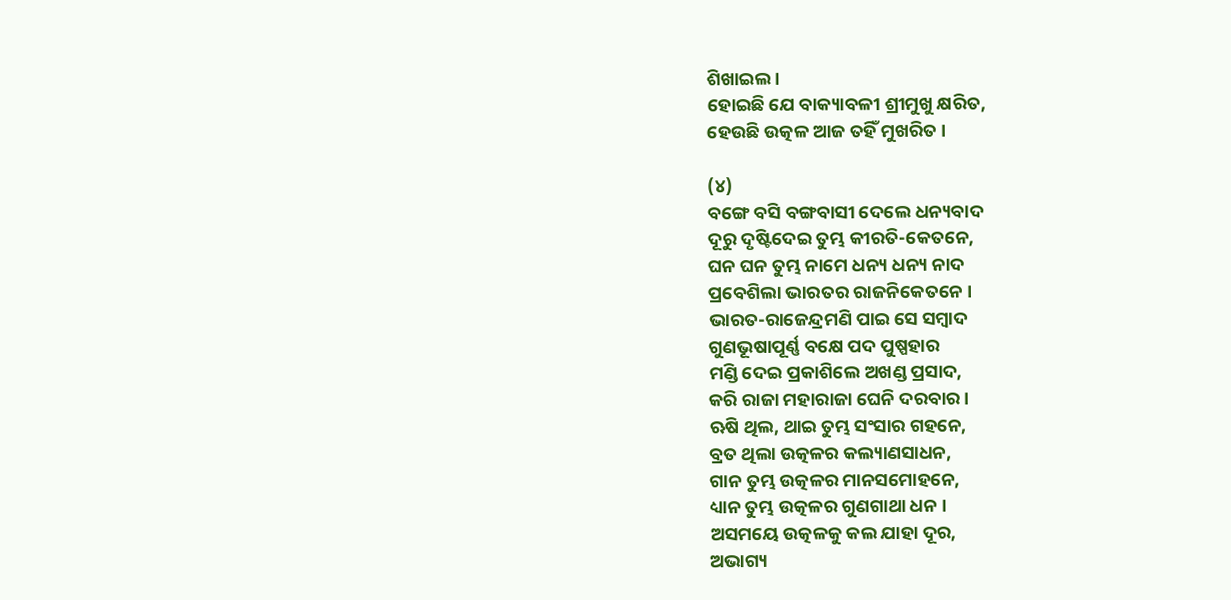ଶିଖାଇଲ ।
ହୋଇଛି ଯେ ବାକ୍ୟାବଳୀ ଶ୍ରୀମୁଖୁ କ୍ଷରିତ,
ହେଉଛି ଉତ୍କଳ ଆଜ ତହିଁ ମୁଖରିତ ।

(୪)
ବଙ୍ଗେ ବସି ବଙ୍ଗବାସୀ ଦେଲେ ଧନ୍ୟବାଦ
ଦୂରୁ ଦୃଷ୍ଟିଦେଇ ତୁମ୍ଭ କୀରତି-କେତନେ,
ଘନ ଘନ ତୁମ୍ଭ ନାମେ ଧନ୍ୟ ଧନ୍ୟ ନାଦ
ପ୍ରବେଶିଲା ଭାରତର ରାଜନିକେତନେ ।
ଭାରତ-ରାଜେନ୍ଦ୍ରମଣି ପାଇ ସେ ସମ୍ବାଦ
ଗୁଣଭୂଷାପୂର୍ଣ୍ଣ ବକ୍ଷେ ପଦ ପୁଷ୍ପହାର
ମଣ୍ଡି ଦେଇ ପ୍ରକାଶିଲେ ଅଖଣ୍ଡ ପ୍ରସାଦ,
କରି ରାଜା ମହାରାଜା ଘେନି ଦରବାର ।
ଋଷି ଥିଲ, ଥାଇ ତୁମ୍ଭ ସଂସାର ଗହନେ,
ବ୍ରତ ଥିଲା ଉତ୍କଳର କଲ୍ୟାଣସାଧନ,
ଗାନ ତୁମ୍ଭ ଉତ୍କଳର ମାନସମୋହନେ,
ଧ୍ୟାନ ତୁମ୍ଭ ଉତ୍କଳର ଗୁଣଗାଥା ଧନ ।
ଅସମୟେ ଉତ୍କଳକୁ କଲ ଯାହା ଦୂର,
ଅଭାଗ୍ୟ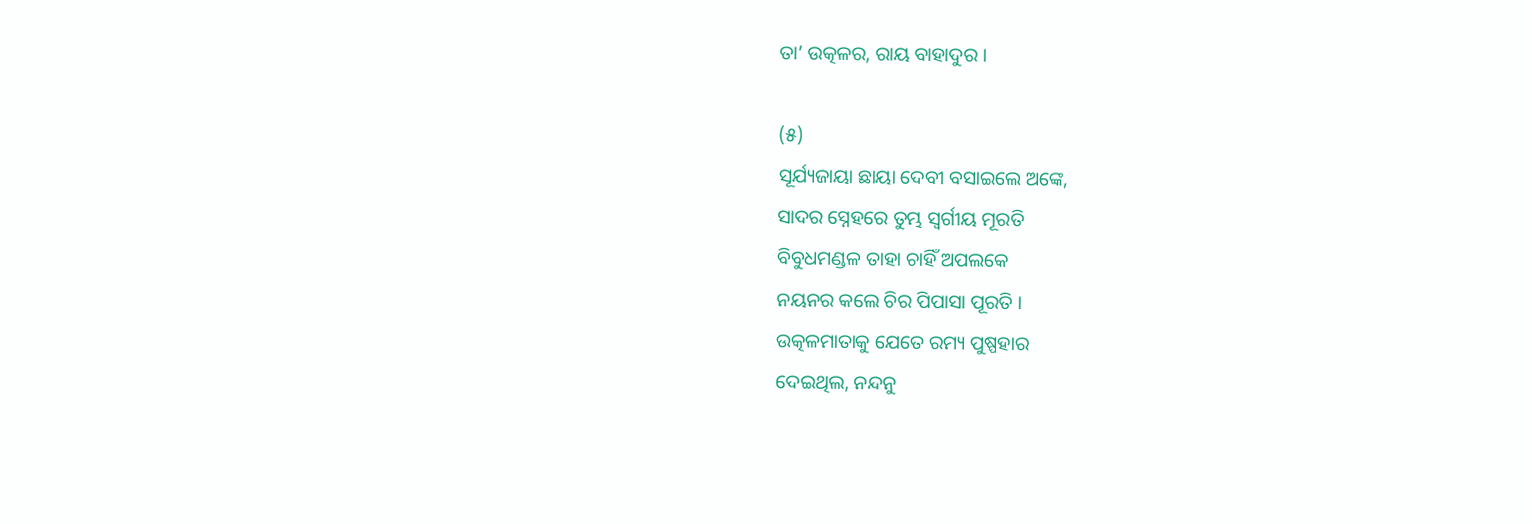ତା’ ଉତ୍କଳର, ରାୟ ବାହାଦୁର ।

(୫)
ସୂର୍ଯ୍ୟଜାୟା ଛାୟା ଦେବୀ ବସାଇଲେ ଅଙ୍କେ,
ସାଦର ସ୍ନେହରେ ତୁମ୍ଭ ସ୍ୱର୍ଗୀୟ ମୂରତି
ବିବୁଧମଣ୍ଡଳ ତାହା ଚାହିଁ ଅପଲକେ
ନୟନର କଲେ ଚିର ପିପାସା ପୂରତି ।
ଉତ୍କଳମାତାକୁ ଯେତେ ରମ୍ୟ ପୁଷ୍ପହାର
ଦେଇଥିଲ, ନନ୍ଦନୁ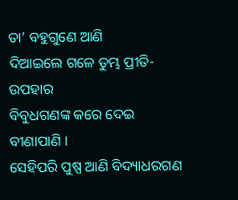ତା’ ବହୁଗୁଣେ ଆଣି
ଦିଆଇଲେ ଗଳେ ତୁମ୍ଭ ପ୍ରୀତି-ଉପହାର
ବିବୁଧଗଣଙ୍କ କରେ ଦେଇ ବୀଣାପାଣି ।
ସେହିପରି ପୁଷ୍ପ ଆଣି ବିଦ୍ୟାଧରଗଣ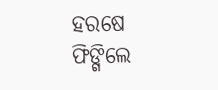ହରଷେ ଫିଙ୍ଗିଲେ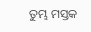ତୁମ୍ଭ ମସ୍ତକ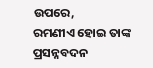ଉପରେ,
ରମଣୀଏ ହୋଇ ତାଙ୍କ ପ୍ରସନ୍ନବଦନ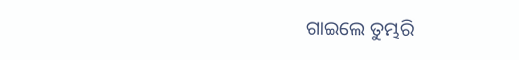ଗାଇଲେ ତୁମ୍ଭରି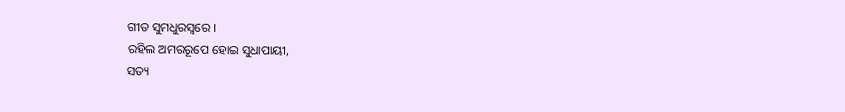ଗୀତ ସୁମଧୁରସ୍ୱରେ ।
ରହିଲ ଅମରରୂପେ ହୋଇ ସୁଧାପାୟୀ,
ସତ୍ୟ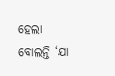ହେଲା ବୋଲନ୍ତି ‘ଯା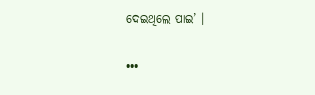ଦେଇଥିଲେ ପାଇ’ ।

•••